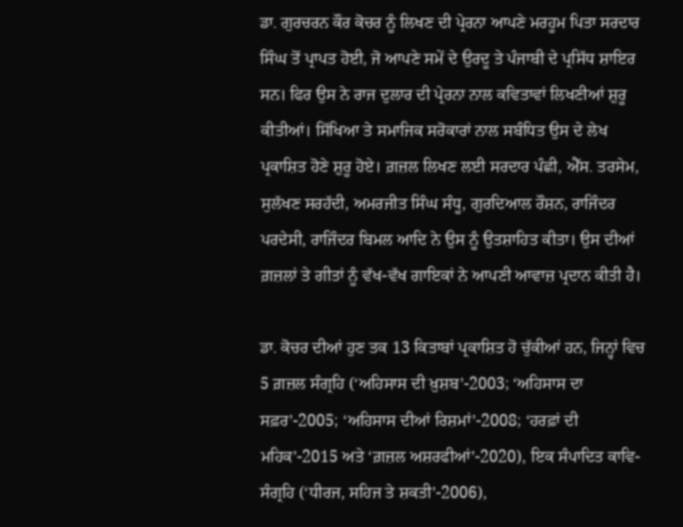ਡਾ. ਗੁਰਚਰਨ ਕੌਰ ਕੋਚਰ ਨੂੰ ਲਿਖਣ ਦੀ ਪ੍ਰੇਰਨਾ ਆਪਣੇ ਮਰਹੂਮ ਪਿਤਾ ਸਰਦਾਰ ਸਿੰਘ ਤੋਂ ਪ੍ਰਾਪਤ ਹੋਈ, ਜੋ ਆਪਣੇ ਸਮੇਂ ਦੇ ਉਰਦੂ ਤੇ ਪੰਜਾਬੀ ਦੇ ਪ੍ਰਸਿੱਧ ਸ਼ਾਇਰ ਸਨ। ਫਿਰ ਉਸ ਨੇ ਰਾਜ ਦੁਲਾਰ ਦੀ ਪ੍ਰੇਰਨਾ ਨਾਲ ਕਵਿਤਾਵਾਂ ਲਿਖਣੀਆਂ ਸ਼ੁਰੂ ਕੀਤੀਆਂ। ਸਿੱਖਿਆ ਤੇ ਸਮਾਜਿਕ ਸਰੋਕਾਰਾਂ ਨਾਲ ਸਬੰਧਿਤ ਉਸ ਦੇ ਲੇਖ ਪ੍ਰਕਾਸ਼ਿਤ ਹੋਣੇ ਸ਼ੁਰੂ ਹੋਏ। ਗ਼ਜ਼ਲ ਲਿਖਣ ਲਈ ਸਰਦਾਰ ਪੰਛੀ, ਐੱਸ. ਤਰਸੇਮ, ਸੁਲੱਖਣ ਸਰਹੱਦੀ, ਅਮਰਜੀਤ ਸਿੰਘ ਸੰਧੂ, ਗੁਰਦਿਆਲ ਰੌਸ਼ਨ, ਰਾਜਿੰਦਰ ਪਰਦੇਸੀ, ਰਾਜਿੰਦਰ ਬਿਮਲ ਆਦਿ ਨੇ ਉਸ ਨੂੰ ਉਤਸ਼ਾਹਿਤ ਕੀਤਾ। ਉਸ ਦੀਆਂ ਗ਼ਜ਼ਲਾਂ ਤੇ ਗੀਤਾਂ ਨੂੰ ਵੱਖ-ਵੱਖ ਗਾਇਕਾਂ ਨੇ ਆਪਣੀ ਆਵਾਜ਼ ਪ੍ਰਦਾਨ ਕੀਤੀ ਹੈ।

ਡਾ. ਕੋਚਰ ਦੀਆਂ ਹੁਣ ਤਕ 13 ਕਿਤਾਬਾਂ ਪ੍ਰਕਾਸ਼ਿਤ ਹੋ ਚੁੱਕੀਆਂ ਹਨ, ਜਿਨ੍ਹਾਂ ਵਿਚ 5 ਗ਼ਜ਼ਲ ਸੰਗ੍ਰਹਿ (‘ਅਹਿਸਾਸ ਦੀ ਖ਼ੁਸ਼ਬ’-2003; ‘ਅਹਿਸਾਸ ਦਾ ਸਫ਼ਰ’-2005; ‘ਅਹਿਸਾਸ ਦੀਆਂ ਰਿਸ਼ਮਾਂ’-2008; ‘ਹਰਫ਼ਾਂ ਦੀ ਮਹਿਕ’-2015 ਅਤੇ ‘ਗ਼ਜ਼ਲ ਅਸ਼ਰਫੀਆਂ’-2020), ਇਕ ਸੰਪਾਦਿਤ ਕਾਵਿ-ਸੰਗ੍ਰਹਿ (‘ਧੀਰਜ, ਸਹਿਜ ਤੇ ਸ਼ਕਤੀ’-2006),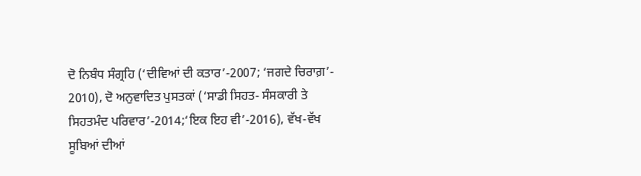ਦੋ ਨਿਬੰਧ ਸੰਗ੍ਰਹਿ (‘ਦੀਵਿਆਂ ਦੀ ਕਤਾਰ’-2007; ‘ਜਗਦੇ ਚਿਰਾਗ਼’- 2010), ਦੋ ਅਨੁਵਾਦਿਤ ਪੁਸਤਕਾਂ (‘ਸਾਡੀ ਸਿਹਤ- ਸੰਸਕਾਰੀ ਤੇ ਸਿਹਤਮੰਦ ਪਰਿਵਾਰ’-2014;‘ਇਕ ਇਹ ਵੀ’-2016), ਵੱਖ-ਵੱਖ ਸੂਬਿਆਂ ਦੀਆਂ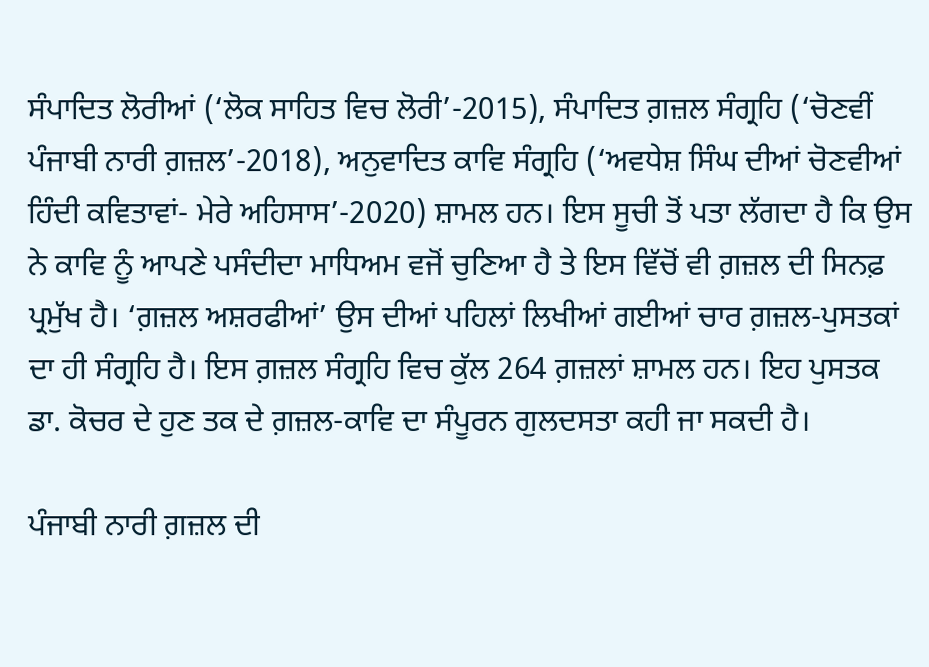ਸੰਪਾਦਿਤ ਲੋਰੀਆਂ (‘ਲੋਕ ਸਾਹਿਤ ਵਿਚ ਲੋਰੀ’-2015), ਸੰਪਾਦਿਤ ਗ਼ਜ਼ਲ ਸੰਗ੍ਰਹਿ (‘ਚੋਣਵੀਂ ਪੰਜਾਬੀ ਨਾਰੀ ਗ਼ਜ਼ਲ’-2018), ਅਨੁਵਾਦਿਤ ਕਾਵਿ ਸੰਗ੍ਰਹਿ (‘ਅਵਧੇਸ਼ ਸਿੰਘ ਦੀਆਂ ਚੋਣਵੀਆਂ ਹਿੰਦੀ ਕਵਿਤਾਵਾਂ- ਮੇਰੇ ਅਹਿਸਾਸ’-2020) ਸ਼ਾਮਲ ਹਨ। ਇਸ ਸੂਚੀ ਤੋਂ ਪਤਾ ਲੱਗਦਾ ਹੈ ਕਿ ਉਸ ਨੇ ਕਾਵਿ ਨੂੰ ਆਪਣੇ ਪਸੰਦੀਦਾ ਮਾਧਿਅਮ ਵਜੋਂ ਚੁਣਿਆ ਹੈ ਤੇ ਇਸ ਵਿੱਚੋਂ ਵੀ ਗ਼ਜ਼ਲ ਦੀ ਸਿਨਫ਼ ਪ੍ਰਮੁੱਖ ਹੈ। ‘ਗ਼ਜ਼ਲ ਅਸ਼ਰਫੀਆਂ’ ਉਸ ਦੀਆਂ ਪਹਿਲਾਂ ਲਿਖੀਆਂ ਗਈਆਂ ਚਾਰ ਗ਼ਜ਼ਲ-ਪੁਸਤਕਾਂ ਦਾ ਹੀ ਸੰਗ੍ਰਹਿ ਹੈ। ਇਸ ਗ਼ਜ਼ਲ ਸੰਗ੍ਰਹਿ ਵਿਚ ਕੁੱਲ 264 ਗ਼ਜ਼ਲਾਂ ਸ਼ਾਮਲ ਹਨ। ਇਹ ਪੁਸਤਕ ਡਾ. ਕੋਚਰ ਦੇ ਹੁਣ ਤਕ ਦੇ ਗ਼ਜ਼ਲ-ਕਾਵਿ ਦਾ ਸੰਪੂਰਨ ਗੁਲਦਸਤਾ ਕਹੀ ਜਾ ਸਕਦੀ ਹੈ।

ਪੰਜਾਬੀ ਨਾਰੀ ਗ਼ਜ਼ਲ ਦੀ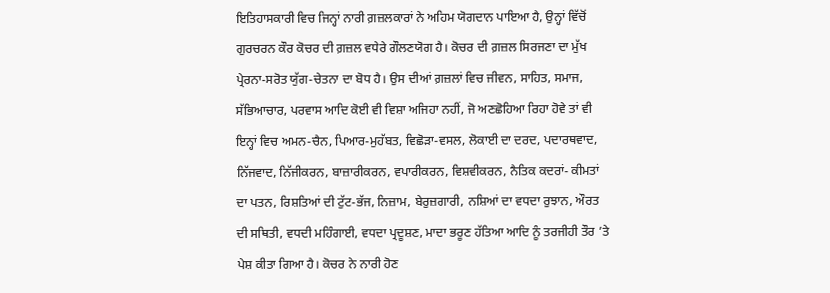ਇਤਿਹਾਸਕਾਰੀ ਵਿਚ ਜਿਨ੍ਹਾਂ ਨਾਰੀ ਗ਼ਜ਼ਲਕਾਰਾਂ ਨੇ ਅਹਿਮ ਯੋਗਦਾਨ ਪਾਇਆ ਹੈ, ਉਨ੍ਹਾਂ ਵਿੱਚੋਂ ਗੁਰਚਰਨ ਕੌਰ ਕੋਚਰ ਦੀ ਗ਼ਜ਼ਲ ਵਧੇਰੇ ਗੌਲਣਯੋਗ ਹੈ। ਕੋਚਰ ਦੀ ਗ਼ਜ਼ਲ ਸਿਰਜਣਾ ਦਾ ਮੁੱਖ ਪ੍ਰੇਰਨਾ-ਸਰੋਤ ਯੁੱਗ-ਚੇਤਨਾ ਦਾ ਬੋਧ ਹੈ। ਉਸ ਦੀਆਂ ਗ਼ਜ਼ਲਾਂ ਵਿਚ ਜੀਵਨ, ਸਾਹਿਤ, ਸਮਾਜ, ਸੱਭਿਆਚਾਰ, ਪਰਵਾਸ ਆਦਿ ਕੋਈ ਵੀ ਵਿਸ਼ਾ ਅਜਿਹਾ ਨਹੀਂ, ਜੋ ਅਣਛੋਹਿਆ ਰਿਹਾ ਹੋਵੇ ਤਾਂ ਵੀ ਇਨ੍ਹਾਂ ਵਿਚ ਅਮਨ-ਚੈਨ, ਪਿਆਰ-ਮੁਹੱਬਤ, ਵਿਛੋੜਾ-ਵਸਲ, ਲੋਕਾਈ ਦਾ ਦਰਦ, ਪਦਾਰਥਵਾਦ, ਨਿੱਜਵਾਦ, ਨਿੱਜੀਕਰਨ, ਬਾਜ਼ਾਰੀਕਰਨ, ਵਪਾਰੀਕਰਨ, ਵਿਸ਼ਵੀਕਰਨ, ਨੈਤਿਕ ਕਦਰਾਂ- ਕੀਮਤਾਂ ਦਾ ਪਤਨ, ਰਿਸ਼ਤਿਆਂ ਦੀ ਟੁੱਟ-ਭੱਜ, ਨਿਜ਼ਾਮ, ਬੇਰੁਜ਼ਗਾਰੀ, ਨਸ਼ਿਆਂ ਦਾ ਵਧਦਾ ਰੁਝਾਨ, ਔਰਤ ਦੀ ਸਥਿਤੀ, ਵਧਦੀ ਮਹਿੰਗਾਈ, ਵਧਦਾ ਪ੍ਰਦੂਸ਼ਣ, ਮਾਦਾ ਭਰੂਣ ਹੱਤਿਆ ਆਦਿ ਨੂੰ ਤਰਜੀਹੀ ਤੌਰ ’ਤੇ ਪੇਸ਼ ਕੀਤਾ ਗਿਆ ਹੈ। ਕੋਚਰ ਨੇ ਨਾਰੀ ਹੋਣ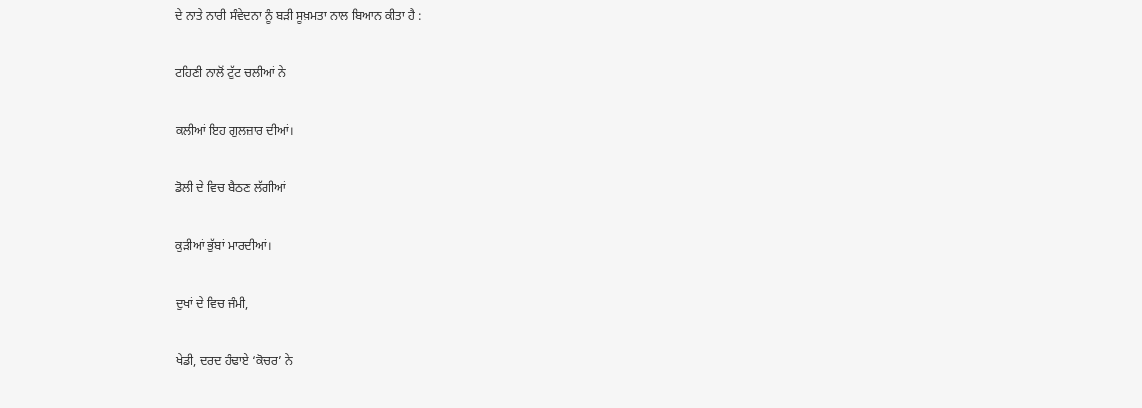ਦੇ ਨਾਤੇ ਨਾਰੀ ਸੰਵੇਦਨਾ ਨੂੰ ਬੜੀ ਸੂਖ਼ਮਤਾ ਨਾਲ ਬਿਆਨ ਕੀਤਾ ਹੈ :

ਟਹਿਣੀ ਨਾਲੋਂ ਟੁੱਟ ਚਲੀਆਂ ਨੇ

ਕਲੀਆਂ ਇਹ ਗੁਲਜ਼ਾਰ ਦੀਆਂ।

ਡੋਲੀ ਦੇ ਵਿਚ ਬੈਠਣ ਲੱਗੀਆਂ

ਕੁੜੀਆਂ ਭੁੱਬਾਂ ਮਾਰਦੀਆਂ।

ਦੁਖਾਂ ਦੇ ਵਿਚ ਜੰਮੀ,

ਖੇਡੀ, ਦਰਦ ਹੰਢਾਏ ‘ਕੋਚਰ’ ਨੇ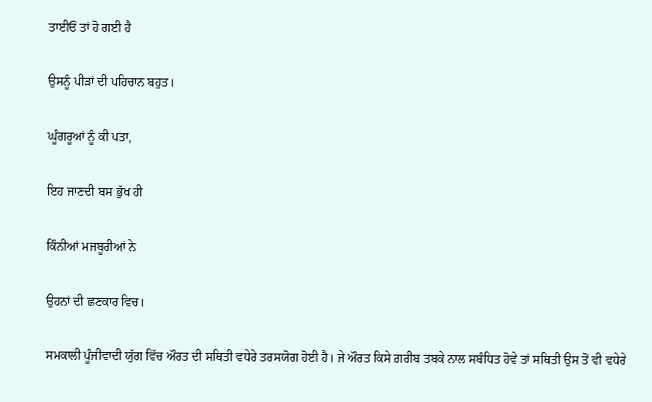ਤਾਈਓਂ ਤਾਂ ਹੋ ਗਈ ਹੈ

ਉਸਨੂੰ ਪੀੜਾਂ ਦੀ ਪਹਿਚਾਨ ਬਹੁਤ।

ਘੂੰਗਰੂਆਂ ਨੂੰ ਕੀ ਪਤਾ,

ਇਹ ਜਾਣਦੀ ਬਸ ਭੁੱਖ ਹੀ

ਕਿੰਨੀਆਂ ਮਜਬੂਰੀਆਂ ਨੇ

ਉਹਨਾਂ ਦੀ ਛਣਕਾਰ ਵਿਚ।

ਸਮਕਾਲੀ ਪੂੰਜੀਵਾਦੀ ਯੁੱਗ ਵਿੱਚ ਔਰਤ ਦੀ ਸਥਿਤੀ ਵਧੇਰੇ ਤਰਸਯੋਗ ਹੋਈ ਹੈ। ਜੇ ਔਰਤ ਕਿਸੇ ਗ਼ਰੀਬ ਤਬਕੇ ਨਾਲ ਸਬੰਧਿਤ ਹੋਵੇ ਤਾਂ ਸਥਿਤੀ ਉਸ ਤੋਂ ਵੀ ਵਧੇਰੇ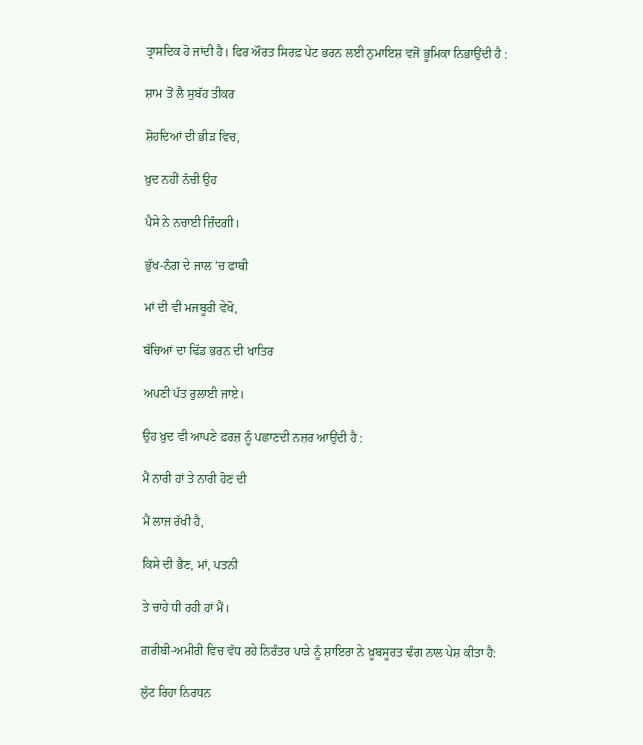ਤ੍ਰਾਸਦਿਕ ਹੋ ਜਾਂਦੀ ਹੈ। ਫਿਰ ਔਰਤ ਸਿਰਫ਼ ਪੇਟ ਭਰਨ ਲਈ ਨੁਮਾਇਸ਼ ਵਜੋਂ ਭੂਮਿਕਾ ਨਿਭਾਉਂਦੀ ਹੈ :

ਸ਼ਾਮ ਤੋਂ ਲੈ ਸੁਬੱਹ ਤੀਕਰ

ਸ਼ੋਹਦਿਆਂ ਦੀ ਭੀੜ ਵਿਚ,

ਖ਼ੁਦ ਨਹੀਂ ਨੱਚੀ ਉਹ

ਪੈਸੇ ਨੇ ਨਚਾਈ ਜ਼ਿੰਦਗੀ।

ਭੁੱਖ-ਨੰਗ ਦੇ ਜਾਲ ’ਚ ਫਾਥੀ

ਮਾਂ ਦੀ ਵੀ ਮਜਬੂਰੀ ਵੇਖੋ,

ਬੱਚਿਆਂ ਦਾ ਢਿੱਡ ਭਰਨ ਦੀ ਖਾਤਿਰ

ਅਪਣੀ ਪੱਤ ਰੁਲਾਈ ਜਾਏ।

ਉਹ ਖ਼ੁਦ ਵੀ ਆਪਣੇ ਫ਼ਰਜ਼ ਨੂੰ ਪਛਾਣਦੀ ਨਜ਼ਰ ਆਉਂਦੀ ਹੈ :

ਮੈਂ ਨਾਰੀ ਹਾਂ ਤੇ ਨਾਰੀ ਹੋਣ ਦੀ

ਮੈਂ ਲਾਜ ਰੱਖੀ ਹੈ,

ਕਿਸੇ ਦੀ ਭੈਣ, ਮਾਂ, ਪਤਨੀ

ਤੇ ਚਾਹੇ ਧੀ ਰਹੀ ਹਾਂ ਮੈਂ।

ਗ਼ਰੀਬੀ-ਅਮੀਰੀ ਵਿਚ ਵੱਧ ਰਹੇ ਨਿਰੰਤਰ ਪਾੜੇ ਨੂੰ ਸ਼ਾਇਰਾ ਨੇ ਖ਼ੂਬਸੂਰਤ ਢੰਗ ਨਾਲ ਪੇਸ਼ ਕੀਤਾ ਹੈ:

ਲੁੱਟ ਰਿਹਾ ਨਿਰਧਨ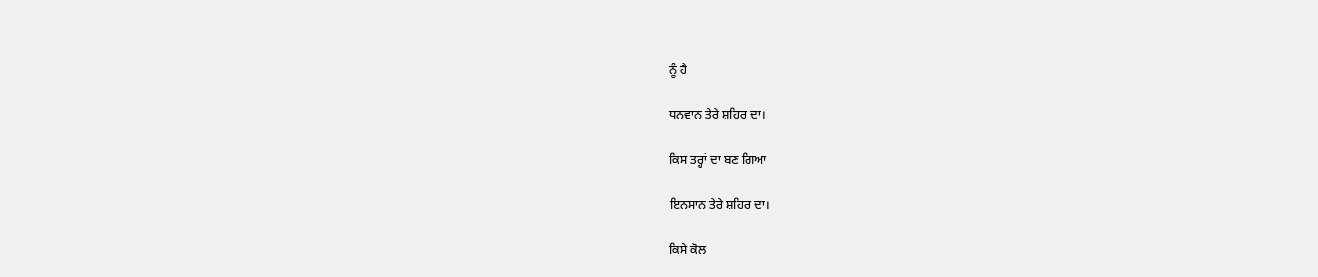ਨੂੰ ਹੈ

ਧਨਵਾਨ ਤੇਰੇ ਸ਼ਹਿਰ ਦਾ।

ਕਿਸ ਤਰ੍ਹਾਂ ਦਾ ਬਣ ਗਿਆ

ਇਨਸਾਨ ਤੇਰੇ ਸ਼ਹਿਰ ਦਾ।

ਕਿਸੇ ਕੋਲ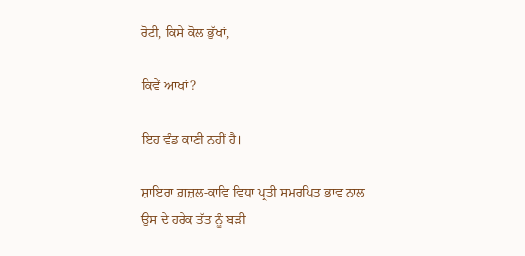ਰੋਟੀ, ਕਿਸੇ ਕੋਲ ਭੁੱਖਾਂ,

ਕਿਵੇਂ ਆਖਾਂ?

ਇਹ ਵੰਡ ਕਾਣੀ ਨਹੀਂ ਹੈ।

ਸ਼ਾਇਰਾ ਗ਼ਜ਼ਲ-ਕਾਵਿ ਵਿਧਾ ਪ੍ਰਤੀ ਸਮਰਪਿਤ ਭਾਵ ਨਾਲ ਉਸ ਦੇ ਹਰੇਕ ਤੱਤ ਨੂੰ ਬੜੀ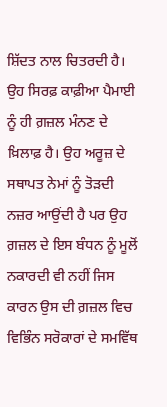ਸ਼ਿੱਦਤ ਨਾਲ ਚਿਤਰਦੀ ਹੈ। ਉਹ ਸਿਰਫ਼ ਕਾਫ਼ੀਆ ਪੈਮਾਈ ਨੂੰ ਹੀ ਗ਼ਜ਼ਲ ਮੰਨਣ ਦੇ ਖ਼ਿਲਾਫ਼ ਹੈ। ਉਹ ਅਰੂਜ਼ ਦੇ ਸਥਾਪਤ ਨੇਮਾਂ ਨੂੰ ਤੋੜਦੀ ਨਜ਼ਰ ਆਉਂਦੀ ਹੈ ਪਰ ਉਹ ਗ਼ਜ਼ਲ ਦੇ ਇਸ ਬੰਧਨ ਨੂੰ ਮੂਲੋਂ ਨਕਾਰਦੀ ਵੀ ਨਹੀਂ ਜਿਸ ਕਾਰਨ ਉਸ ਦੀ ਗ਼ਜ਼ਲ ਵਿਚ ਵਿਭਿੰਨ ਸਰੋਕਾਰਾਂ ਦੇ ਸਮਵਿੱਥ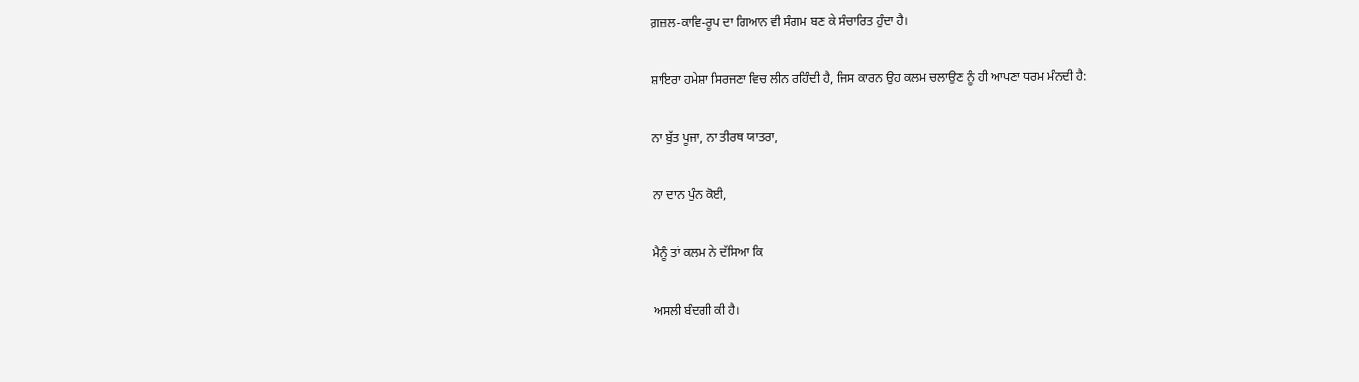ਗ਼ਜ਼ਲ-ਕਾਵਿ-ਰੂਪ ਦਾ ਗਿਆਨ ਵੀ ਸੰਗਮ ਬਣ ਕੇ ਸੰਚਾਰਿਤ ਹੁੰਦਾ ਹੈ।

ਸ਼ਾਇਰਾ ਹਮੇਸ਼ਾ ਸਿਰਜਣਾ ਵਿਚ ਲੀਨ ਰਹਿੰਦੀ ਹੈ, ਜਿਸ ਕਾਰਨ ਉਹ ਕਲਮ ਚਲਾਉਣ ਨੂੰ ਹੀ ਆਪਣਾ ਧਰਮ ਮੰਨਦੀ ਹੈ:

ਨਾ ਬੁੱਤ ਪੂਜਾ, ਨਾ ਤੀਰਥ ਯਾਤਰਾ,

ਨਾ ਦਾਨ ਪੁੰਨ ਕੋਈ,

ਮੈਨੂੰ ਤਾਂ ਕਲਮ ਨੇ ਦੱਸਿਆ ਕਿ

ਅਸਲੀ ਬੰਦਗੀ ਕੀ ਹੈ।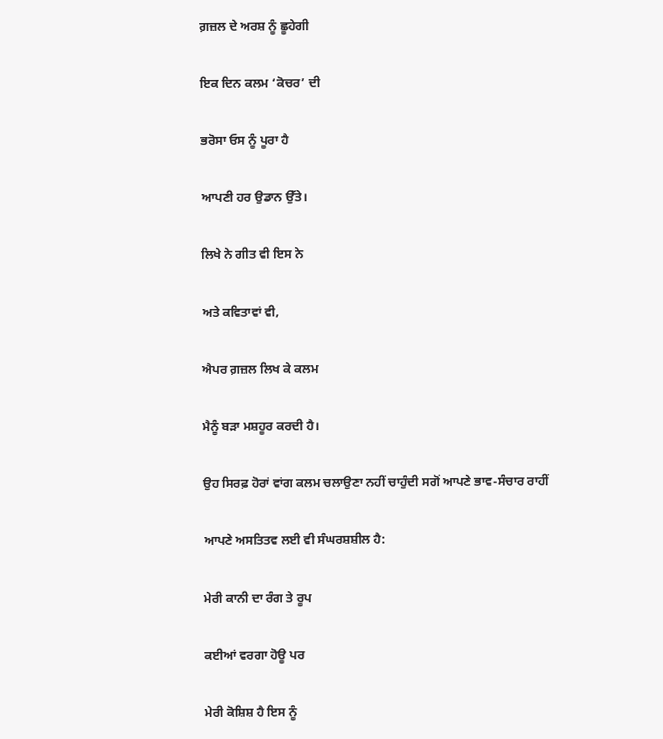ਗ਼ਜ਼ਲ ਦੇ ਅਰਸ਼ ਨੂੰ ਛੂਹੇਗੀ

ਇਕ ਦਿਨ ਕਲਮ ‘ਕੋਚਰ’ ਦੀ

ਭਰੋਸਾ ਓਸ ਨੂੰ ਪੂਰਾ ਹੈ

ਆਪਣੀ ਹਰ ਉਡਾਨ ਉੱਤੇ।

ਲਿਖੇ ਨੇ ਗੀਤ ਵੀ ਇਸ ਨੇ

ਅਤੇ ਕਵਿਤਾਵਾਂ ਵੀ,

ਐਪਰ ਗ਼ਜ਼ਲ ਲਿਖ ਕੇ ਕਲਮ

ਮੈਨੂੰ ਬੜਾ ਮਸ਼ਹੂਰ ਕਰਦੀ ਹੈ।

ਉਹ ਸਿਰਫ਼ ਹੋਰਾਂ ਵਾਂਗ ਕਲਮ ਚਲਾਉਣਾ ਨਹੀਂ ਚਾਹੁੰਦੀ ਸਗੋਂ ਆਪਣੇ ਭਾਵ-ਸੰਚਾਰ ਰਾਹੀਂ

ਆਪਣੇ ਅਸਤਿਤਵ ਲਈ ਵੀ ਸੰਘਰਸ਼ਸ਼ੀਲ ਹੈ:

ਮੇਰੀ ਕਾਨੀ ਦਾ ਰੰਗ ਤੇ ਰੂਪ

ਕਈਆਂ ਵਰਗਾ ਹੋਊ ਪਰ

ਮੇਰੀ ਕੋਸ਼ਿਸ਼ ਹੈ ਇਸ ਨੂੰ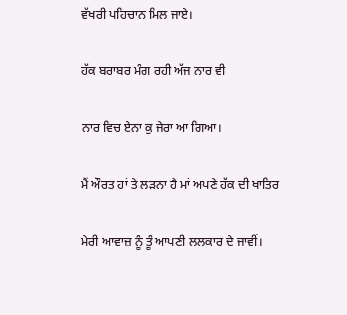ਵੱਖਰੀ ਪਹਿਚਾਨ ਮਿਲ ਜਾਏ।

ਹੱਕ ਬਰਾਬਰ ਮੰਗ ਰਹੀ ਅੱਜ ਨਾਰ ਵੀ

ਨਾਰ ਵਿਚ ਏਨਾ ਕੁ ਜੇਰਾ ਆ ਗਿਆ।

ਮੈਂ ਔਰਤ ਹਾਂ ਤੇ ਲੜਨਾ ਹੈ ਮਾਂ ਅਪਣੇ ਹੱਕ ਦੀ ਖਾਤਿਰ

ਮੇਰੀ ਆਵਾਜ਼ ਨੂੰ ਤੂੰ ਆਪਣੀ ਲਲਕਾਰ ਦੇ ਜਾਵੀਂ।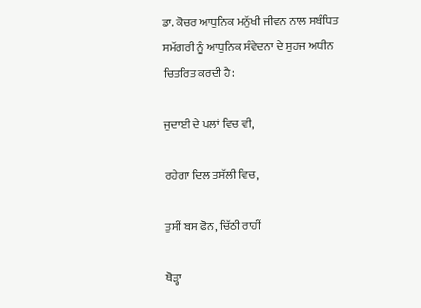ਡਾ. ਕੋਚਰ ਆਧੁਨਿਕ ਮਨੁੱਖੀ ਜੀਵਨ ਨਾਲ ਸਬੰਧਿਤ ਸਮੱਗਰੀ ਨੂੰ ਆਧੁਨਿਕ ਸੰਵੇਦਨਾ ਦੇ ਸੁਹਜ ਅਧੀਨ ਚਿਤਰਿਤ ਕਰਦੀ ਹੈ:

ਜੁਦਾਈ ਦੇ ਪਲਾਂ ਵਿਚ ਵੀ,

ਰਹੇਗਾ ਦਿਲ ਤਸੱਲੀ ਵਿਚ,

ਤੁਸੀਂ ਬਸ ਫੋਨ, ਚਿੱਠੀ ਰਾਹੀਂ

ਥੋੜ੍ਹਾ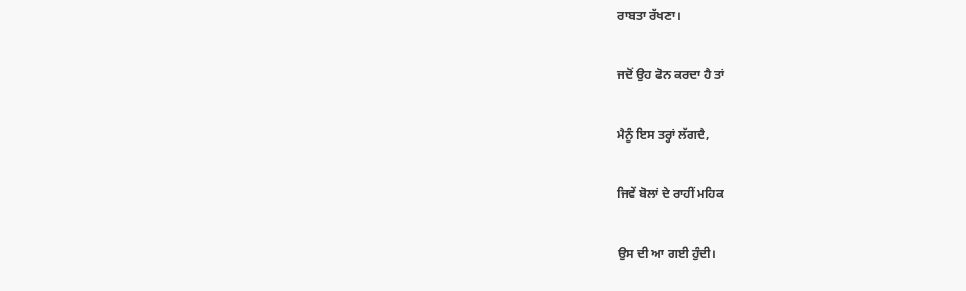ਰਾਬਤਾ ਰੱਖਣਾ।

ਜਦੋਂ ਉਹ ਫੋਨ ਕਰਦਾ ਹੈ ਤਾਂ

ਮੈਨੂੰ ਇਸ ਤਰ੍ਹਾਂ ਲੱਗਦੈ,

ਜਿਵੇਂ ਬੋਲਾਂ ਦੇ ਰਾਹੀਂ ਮਹਿਕ

ਉਸ ਦੀ ਆ ਗਈ ਹੁੰਦੀ।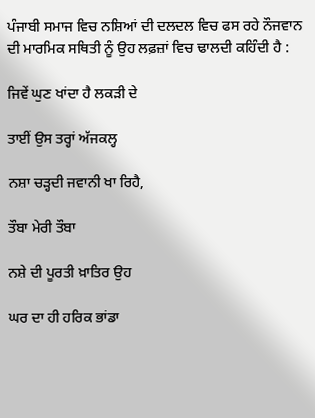ਪੰਜਾਬੀ ਸਮਾਜ ਵਿਚ ਨਸ਼ਿਆਂ ਦੀ ਦਲਦਲ ਵਿਚ ਫਸ ਰਹੇ ਨੌਜਵਾਨ ਦੀ ਮਾਰਮਿਕ ਸਥਿਤੀ ਨੂੰ ਉਹ ਲਫ਼ਜ਼ਾਂ ਵਿਚ ਢਾਲਦੀ ਕਹਿੰਦੀ ਹੈ :

ਜਿਵੇਂ ਘੁਣ ਖਾਂਦਾ ਹੈ ਲਕੜੀ ਦੇ

ਤਾਈਂ ਉਸ ਤਰ੍ਹਾਂ ਅੱਜਕਲ੍ਹ

ਨਸ਼ਾ ਚੜ੍ਹਦੀ ਜਵਾਨੀ ਖਾ ਰਿਹੈ,

ਤੌਬਾ ਮੇਰੀ ਤੌਬਾ

ਨਸ਼ੇ ਦੀ ਪੂਰਤੀ ਖ਼ਾਤਿਰ ਉਹ

ਘਰ ਦਾ ਹੀ ਹਰਿਕ ਭਾਂਡਾ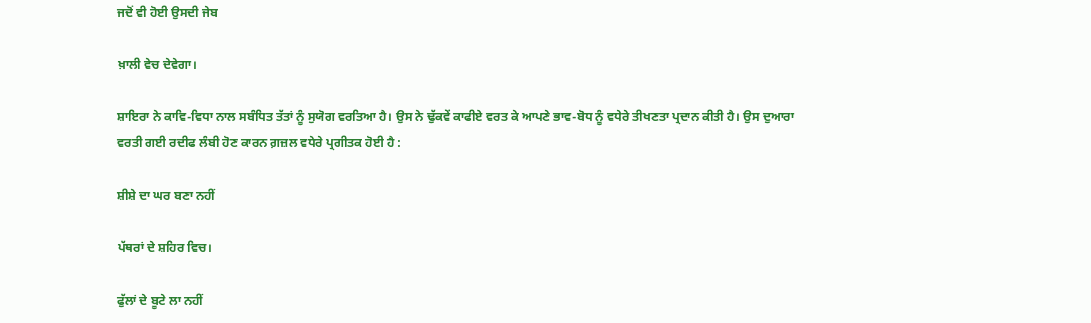ਜਦੋਂ ਵੀ ਹੋਈ ਉਸਦੀ ਜੇਬ

ਖ਼ਾਲੀ ਵੇਚ ਦੇਵੇਗਾ।

ਸ਼ਾਇਰਾ ਨੇ ਕਾਵਿ-ਵਿਧਾ ਨਾਲ ਸਬੰਧਿਤ ਤੱਤਾਂ ਨੂੰ ਸੁਯੋਗ ਵਰਤਿਆ ਹੈ। ਉਸ ਨੇ ਢੁੱਕਵੇਂ ਕਾਫੀਏ ਵਰਤ ਕੇ ਆਪਣੇ ਭਾਵ-ਬੋਧ ਨੂੰ ਵਧੇਰੇ ਤੀਖਣਤਾ ਪ੍ਰਦਾਨ ਕੀਤੀ ਹੈ। ਉਸ ਦੁਆਰਾ ਵਰਤੀ ਗਈ ਰਦੀਫ ਲੰਬੀ ਹੋਣ ਕਾਰਨ ਗ਼ਜ਼ਲ ਵਧੇਰੇ ਪ੍ਰਗੀਤਕ ਹੋਈ ਹੈ :

ਸ਼ੀਸ਼ੇ ਦਾ ਘਰ ਬਣਾ ਨਹੀਂ

ਪੱਥਰਾਂ ਦੇ ਸ਼ਹਿਰ ਵਿਚ।

ਫੁੱਲਾਂ ਦੇ ਬੂਟੇ ਲਾ ਨਹੀਂ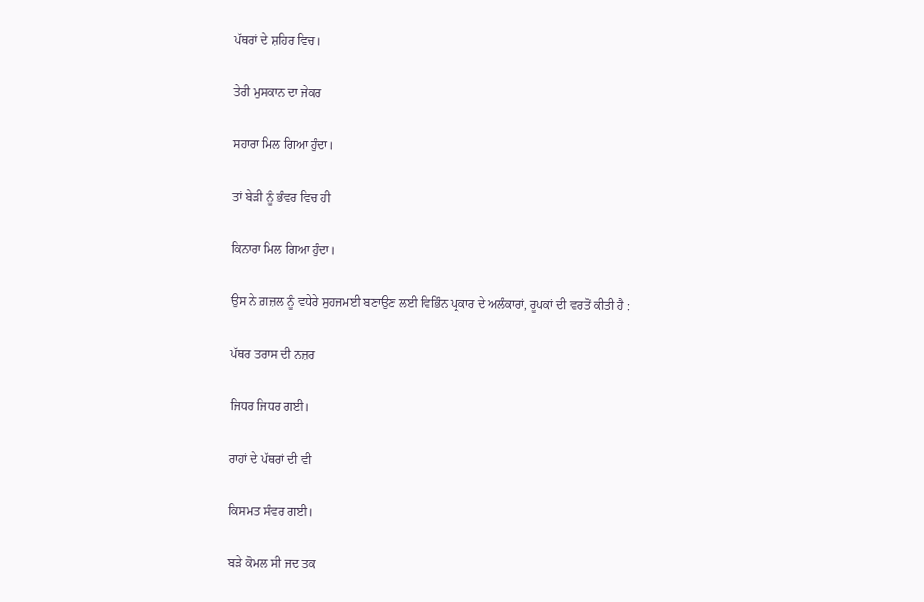ਪੱਥਰਾਂ ਦੇ ਸ਼ਹਿਰ ਵਿਚ।

ਤੇਰੀ ਮੁਸਕਾਨ ਦਾ ਜੇਕਰ

ਸਹਾਰਾ ਮਿਲ ਗਿਆ ਹੁੰਦਾ।

ਤਾਂ ਬੇੜੀ ਨੂੰ ਭੰਵਰ ਵਿਚ ਹੀ

ਕਿਨਾਰਾ ਮਿਲ ਗਿਆ ਹੁੰਦਾ।

ਉਸ ਨੇ ਗ਼ਜ਼ਲ ਨੂੰ ਵਧੇਰੇ ਸੁਹਜਮਈ ਬਣਾਉਣ ਲਈ ਵਿਭਿੰਨ ਪ੍ਰਕਾਰ ਦੇ ਅਲੰਕਾਰਾਂ, ਰੂਪਕਾਂ ਦੀ ਵਰਤੋਂ ਕੀਤੀ ਹੈ :

ਪੱਥਰ ਤਰਾਸ ਦੀ ਨਜ਼ਰ

ਜਿਧਰ ਜਿਧਰ ਗਈ।

ਰਾਹਾਂ ਦੇ ਪੱਥਰਾਂ ਦੀ ਵੀ

ਕਿਸਮਤ ਸੰਵਰ ਗਈ।

ਬੜੇ ਕੋਮਲ ਸੀ ਜਦ ਤਕ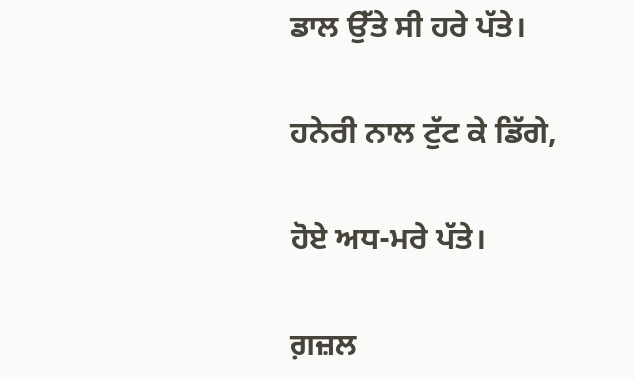ਡਾਲ ਉੱਤੇ ਸੀ ਹਰੇ ਪੱਤੇ।

ਹਨੇਰੀ ਨਾਲ ਟੁੱਟ ਕੇ ਡਿੱਗੇ,

ਹੋਏ ਅਧ-ਮਰੇ ਪੱਤੇ।

ਗ਼ਜ਼ਲ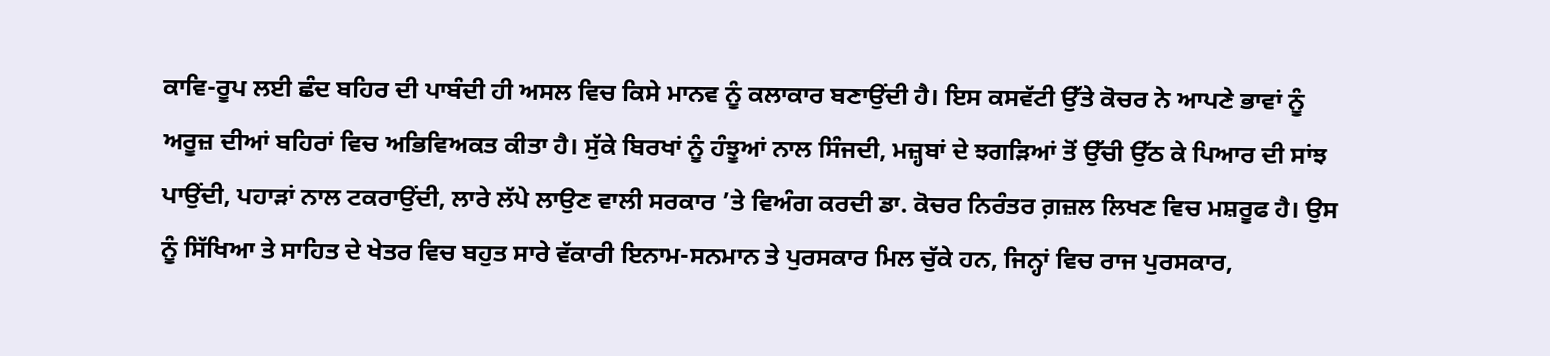ਕਾਵਿ-ਰੂਪ ਲਈ ਛੰਦ ਬਹਿਰ ਦੀ ਪਾਬੰਦੀ ਹੀ ਅਸਲ ਵਿਚ ਕਿਸੇ ਮਾਨਵ ਨੂੰ ਕਲਾਕਾਰ ਬਣਾਉਂਦੀ ਹੈ। ਇਸ ਕਸਵੱਟੀ ਉੱਤੇ ਕੋਚਰ ਨੇ ਆਪਣੇ ਭਾਵਾਂ ਨੂੰ ਅਰੂਜ਼ ਦੀਆਂ ਬਹਿਰਾਂ ਵਿਚ ਅਭਿਵਿਅਕਤ ਕੀਤਾ ਹੈ। ਸੁੱਕੇ ਬਿਰਖਾਂ ਨੂੰ ਹੰਝੂਆਂ ਨਾਲ ਸਿੰਜਦੀ, ਮਜ਼੍ਹਬਾਂ ਦੇ ਝਗੜਿਆਂ ਤੋਂ ਉੱਚੀ ਉੱਠ ਕੇ ਪਿਆਰ ਦੀ ਸਾਂਝ ਪਾਉਂਦੀ, ਪਹਾੜਾਂ ਨਾਲ ਟਕਰਾਉਂਦੀ, ਲਾਰੇ ਲੱਪੇ ਲਾਉਣ ਵਾਲੀ ਸਰਕਾਰ ’ਤੇ ਵਿਅੰਗ ਕਰਦੀ ਡਾ. ਕੋਚਰ ਨਿਰੰਤਰ ਗ਼ਜ਼ਲ ਲਿਖਣ ਵਿਚ ਮਸ਼ਰੂਫ ਹੈ। ਉਸ ਨੂੰ ਸਿੱਖਿਆ ਤੇ ਸਾਹਿਤ ਦੇ ਖੇਤਰ ਵਿਚ ਬਹੁਤ ਸਾਰੇ ਵੱਕਾਰੀ ਇਨਾਮ-ਸਨਮਾਨ ਤੇ ਪੁਰਸਕਾਰ ਮਿਲ ਚੁੱਕੇ ਹਨ, ਜਿਨ੍ਹਾਂ ਵਿਚ ਰਾਜ ਪੁਰਸਕਾਰ,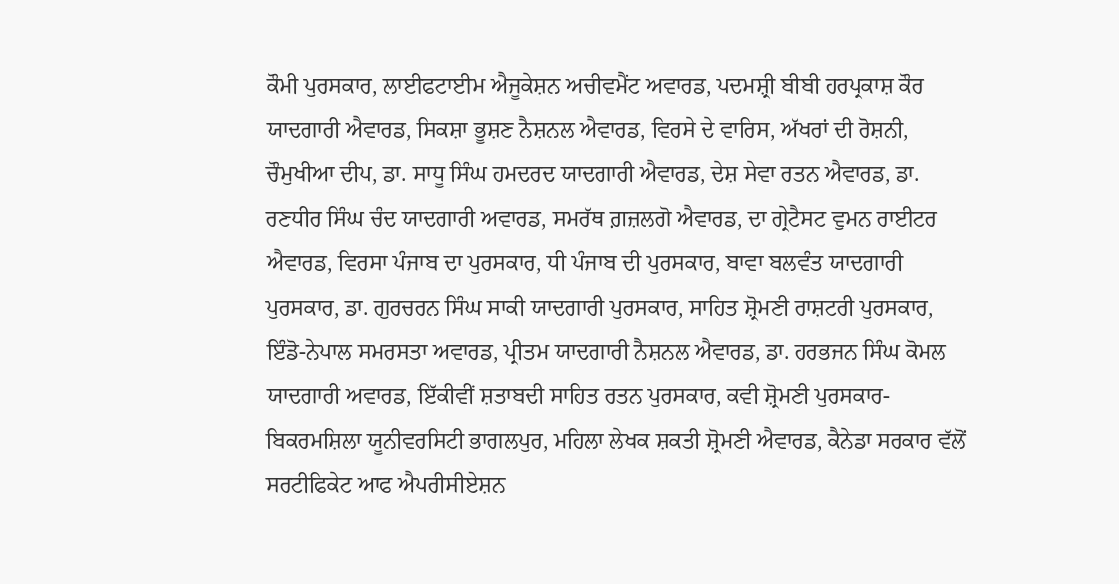ਕੌਮੀ ਪੁਰਸਕਾਰ, ਲਾਈਫਟਾਈਮ ਐਜੂਕੇਸ਼ਨ ਅਚੀਵਮੈਂਟ ਅਵਾਰਡ, ਪਦਮਸ਼੍ਰੀ ਬੀਬੀ ਹਰਪ੍ਰਕਾਸ਼ ਕੌਰ ਯਾਦਗਾਰੀ ਐਵਾਰਡ, ਸਿਕਸ਼ਾ ਭੂਸ਼ਣ ਨੈਸ਼ਨਲ ਐਵਾਰਡ, ਵਿਰਸੇ ਦੇ ਵਾਰਿਸ, ਅੱਖਰਾਂ ਦੀ ਰੋਸ਼ਨੀ, ਚੌਮੁਖੀਆ ਦੀਪ, ਡਾ. ਸਾਧੂ ਸਿੰਘ ਹਮਦਰਦ ਯਾਦਗਾਰੀ ਐਵਾਰਡ, ਦੇਸ਼ ਸੇਵਾ ਰਤਨ ਐਵਾਰਡ, ਡਾ. ਰਣਧੀਰ ਸਿੰਘ ਚੰਦ ਯਾਦਗਾਰੀ ਅਵਾਰਡ, ਸਮਰੱਥ ਗ਼ਜ਼ਲਗੋ ਐਵਾਰਡ, ਦਾ ਗ੍ਰੇਟੈਸਟ ਵੁਮਨ ਰਾਈਟਰ ਐਵਾਰਡ, ਵਿਰਸਾ ਪੰਜਾਬ ਦਾ ਪੁਰਸਕਾਰ, ਧੀ ਪੰਜਾਬ ਦੀ ਪੁਰਸਕਾਰ, ਬਾਵਾ ਬਲਵੰਤ ਯਾਦਗਾਰੀ ਪੁਰਸਕਾਰ, ਡਾ. ਗੁਰਚਰਨ ਸਿੰਘ ਸਾਕੀ ਯਾਦਗਾਰੀ ਪੁਰਸਕਾਰ, ਸਾਹਿਤ ਸ਼੍ਰੋਮਣੀ ਰਾਸ਼ਟਰੀ ਪੁਰਸਕਾਰ, ਇੰਡੋ-ਨੇਪਾਲ ਸਮਰਸਤਾ ਅਵਾਰਡ, ਪ੍ਰੀਤਮ ਯਾਦਗਾਰੀ ਨੈਸ਼ਨਲ ਐਵਾਰਡ, ਡਾ. ਹਰਭਜਨ ਸਿੰਘ ਕੋਮਲ ਯਾਦਗਾਰੀ ਅਵਾਰਡ, ਇੱਕੀਵੀਂ ਸ਼ਤਾਬਦੀ ਸਾਹਿਤ ਰਤਨ ਪੁਰਸਕਾਰ, ਕਵੀ ਸ਼੍ਰੋਮਣੀ ਪੁਰਸਕਾਰ- ਬਿਕਰਮਸ਼ਿਲਾ ਯੂਨੀਵਰਸਿਟੀ ਭਾਗਲਪੁਰ, ਮਹਿਲਾ ਲੇਖਕ ਸ਼ਕਤੀ ਸ਼੍ਰੋਮਣੀ ਐਵਾਰਡ, ਕੈਨੇਡਾ ਸਰਕਾਰ ਵੱਲੋਂ ਸਰਟੀਫਿਕੇਟ ਆਫ ਐਪਰੀਸੀਏਸ਼ਨ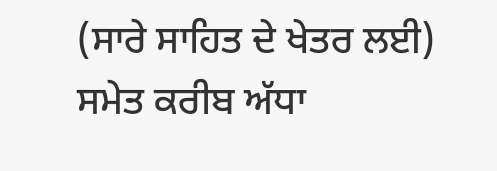(ਸਾਰੇ ਸਾਹਿਤ ਦੇ ਖੇਤਰ ਲਈ) ਸਮੇਤ ਕਰੀਬ ਅੱਧਾ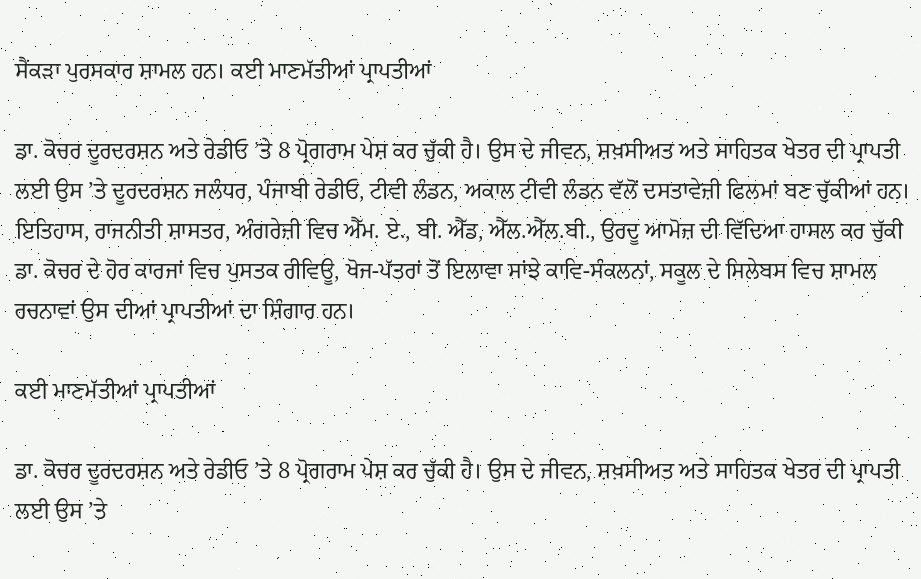ਸੈਂਕੜਾ ਪੁਰਸਕਾਰ ਸ਼ਾਮਲ ਹਨ। ਕਈ ਮਾਣਮੱਤੀਆਂ ਪ੍ਰਾਪਤੀਆਂ

ਡਾ. ਕੋਚਰ ਦੂਰਦਰਸ਼ਨ ਅਤੇ ਰੇਡੀਓ ’ਤੇ 8 ਪ੍ਰੋਗਰਾਮ ਪੇਸ਼ ਕਰ ਚੁੱਕੀ ਹੈ। ਉਸ ਦੇ ਜੀਵਨ, ਸ਼ਖ਼ਸੀਅਤ ਅਤੇ ਸਾਹਿਤਕ ਖੇਤਰ ਦੀ ਪ੍ਰਾਪਤੀ ਲਈ ਉਸ ’ਤੇ ਦੂਰਦਰਸ਼ਨ ਜਲੰਧਰ, ਪੰਜਾਬੀ ਰੇਡੀਓ, ਟੀਵੀ ਲੰਡਨ, ਅਕਾਲ ਟੀਵੀ ਲੰਡਨ ਵੱਲੋਂ ਦਸਤਾਵੇਜ਼ੀ ਫਿਲਮਾਂ ਬਣ ਚੁੱਕੀਆਂ ਹਨ। ਇਤਿਹਾਸ, ਰਾਜਨੀਤੀ ਸ਼ਾਸਤਰ, ਅੰਗਰੇਜ਼ੀ ਵਿਚ ਐੱਮ. ਏ., ਬੀ. ਐੱਡ, ਐੱਲ.ਐੱਲ.ਬੀ., ਉਰਦੂ ਆਮੋਜ਼ ਦੀ ਵਿੱਦਿਆ ਹਾਸਲ ਕਰ ਚੁੱਕੀ ਡਾ. ਕੋਚਰ ਦੇ ਹੋਰ ਕਾਰਜਾਂ ਵਿਚ ਪੁਸਤਕ ਰੀਵਿਊ, ਖੋਜ-ਪੱਤਰਾਂ ਤੋਂ ਇਲਾਵਾ ਸਾਂਝੇ ਕਾਵਿ-ਸੰਕਲਨਾਂ, ਸਕੂਲ ਦੇ ਸਿਲੇਬਸ ਵਿਚ ਸ਼ਾਮਲ ਰਚਨਾਵਾਂ ਉਸ ਦੀਆਂ ਪ੍ਰਾਪਤੀਆਂ ਦਾ ਸ਼ਿੰਗਾਰ ਹਨ।

ਕਈ ਮਾਣਮੱਤੀਆਂ ਪ੍ਰਾਪਤੀਆਂ

ਡਾ. ਕੋਚਰ ਦੂਰਦਰਸ਼ਨ ਅਤੇ ਰੇਡੀਓ ’ਤੇ 8 ਪ੍ਰੋਗਰਾਮ ਪੇਸ਼ ਕਰ ਚੁੱਕੀ ਹੈ। ਉਸ ਦੇ ਜੀਵਨ, ਸ਼ਖ਼ਸੀਅਤ ਅਤੇ ਸਾਹਿਤਕ ਖੇਤਰ ਦੀ ਪ੍ਰਾਪਤੀ ਲਈ ਉਸ ’ਤੇ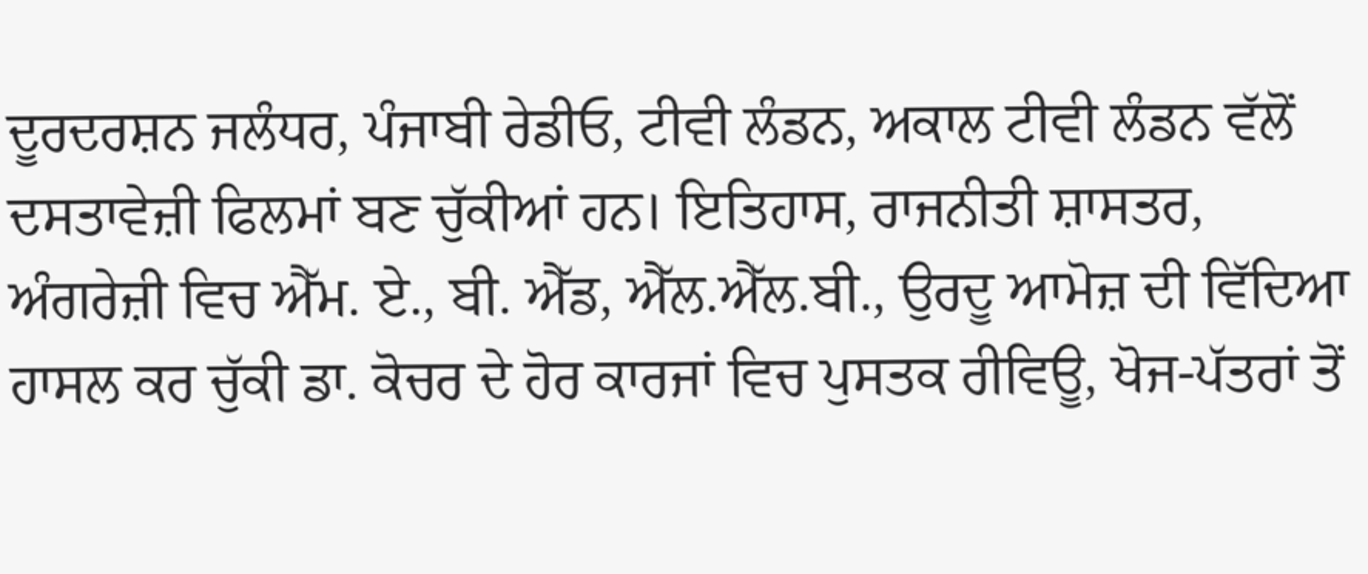ਦੂਰਦਰਸ਼ਨ ਜਲੰਧਰ, ਪੰਜਾਬੀ ਰੇਡੀਓ, ਟੀਵੀ ਲੰਡਨ, ਅਕਾਲ ਟੀਵੀ ਲੰਡਨ ਵੱਲੋਂ ਦਸਤਾਵੇਜ਼ੀ ਫਿਲਮਾਂ ਬਣ ਚੁੱਕੀਆਂ ਹਨ। ਇਤਿਹਾਸ, ਰਾਜਨੀਤੀ ਸ਼ਾਸਤਰ, ਅੰਗਰੇਜ਼ੀ ਵਿਚ ਐੱਮ. ਏ., ਬੀ. ਐੱਡ, ਐੱਲ.ਐੱਲ.ਬੀ., ਉਰਦੂ ਆਮੋਜ਼ ਦੀ ਵਿੱਦਿਆ ਹਾਸਲ ਕਰ ਚੁੱਕੀ ਡਾ. ਕੋਚਰ ਦੇ ਹੋਰ ਕਾਰਜਾਂ ਵਿਚ ਪੁਸਤਕ ਰੀਵਿਊ, ਖੋਜ-ਪੱਤਰਾਂ ਤੋਂ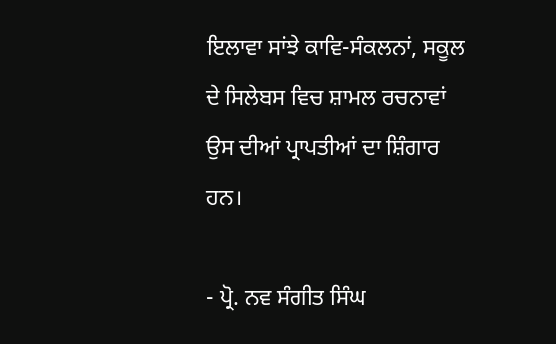ਇਲਾਵਾ ਸਾਂਝੇ ਕਾਵਿ-ਸੰਕਲਨਾਂ, ਸਕੂਲ ਦੇ ਸਿਲੇਬਸ ਵਿਚ ਸ਼ਾਮਲ ਰਚਨਾਵਾਂ ਉਸ ਦੀਆਂ ਪ੍ਰਾਪਤੀਆਂ ਦਾ ਸ਼ਿੰਗਾਰ ਹਨ।

- ਪ੍ਰੋ. ਨਵ ਸੰਗੀਤ ਸਿੰਘ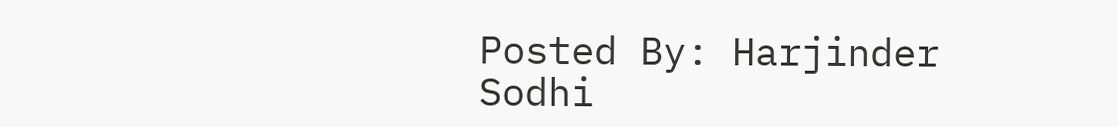Posted By: Harjinder Sodhi